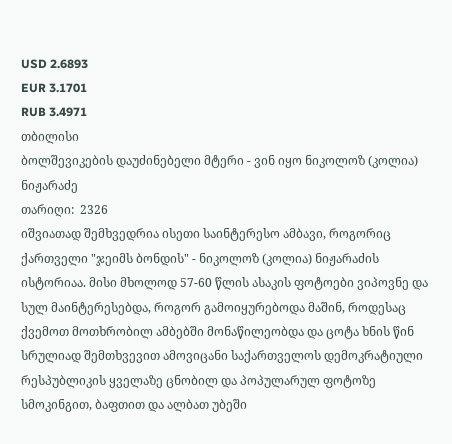USD 2.6893
EUR 3.1701
RUB 3.4971
თბილისი
ბოლშევიკების დაუძინებელი მტერი - ვინ იყო ნიკოლოზ (კოლია) ნიჟარაძე
თარიღი:  2326
იშვიათად შემხვედრია ისეთი საინტერესო ამბავი, როგორიც ქართველი "ჯეიმს ბონდის" - ნიკოლოზ (კოლია) ნიჟარაძის ისტორიაა. მისი მხოლოდ 57-60 წლის ასაკის ფოტოები ვიპოვნე და სულ მაინტერესებდა, როგორ გამოიყურებოდა მაშინ, როდესაც ქვემოთ მოთხრობილ ამბებში მონაწილეობდა და ცოტა ხნის წინ სრულიად შემთხვევით ამოვიცანი საქართველოს დემოკრატიული რესპუბლიკის ყველაზე ცნობილ და პოპულარულ ფოტოზე სმოკინგით, ბაფთით და ალბათ უბეში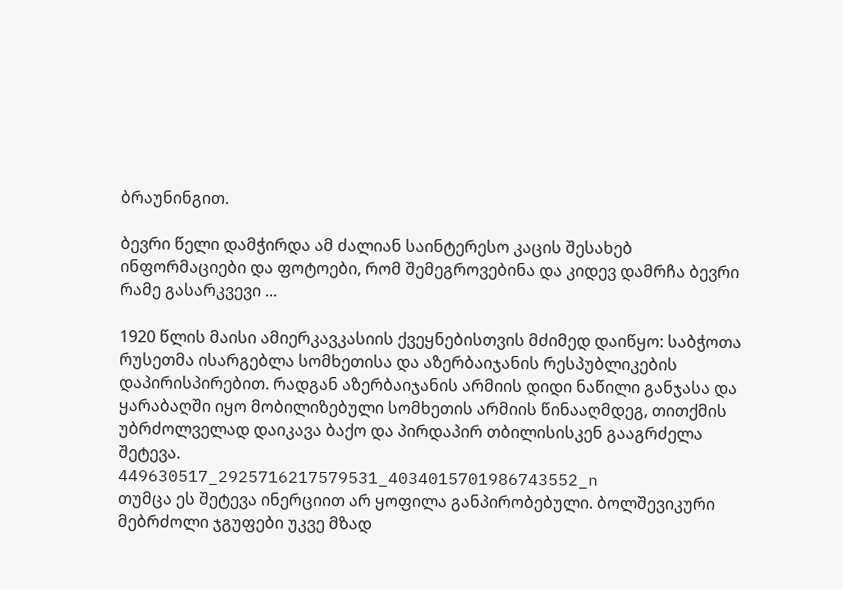ბრაუნინგით.

ბევრი წელი დამჭირდა ამ ძალიან საინტერესო კაცის შესახებ ინფორმაციები და ფოტოები, რომ შემეგროვებინა და კიდევ დამრჩა ბევრი რამე გასარკვევი ...

1920 წლის მაისი ამიერკავკასიის ქვეყნებისთვის მძიმედ დაიწყო: საბჭოთა რუსეთმა ისარგებლა სომხეთისა და აზერბაიჯანის რესპუბლიკების დაპირისპირებით. რადგან აზერბაიჯანის არმიის დიდი ნაწილი განჯასა და ყარაბაღში იყო მობილიზებული სომხეთის არმიის წინააღმდეგ, თითქმის უბრძოლველად დაიკავა ბაქო და პირდაპირ თბილისისკენ გააგრძელა შეტევა.
449630517_2925716217579531_4034015701986743552_n
თუმცა ეს შეტევა ინერციით არ ყოფილა განპირობებული. ბოლშევიკური მებრძოლი ჯგუფები უკვე მზად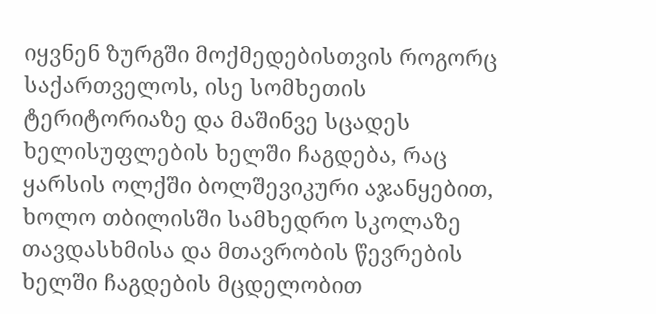იყვნენ ზურგში მოქმედებისთვის როგორც საქართველოს, ისე სომხეთის ტერიტორიაზე და მაშინვე სცადეს ხელისუფლების ხელში ჩაგდება, რაც ყარსის ოლქში ბოლშევიკური აჯანყებით, ხოლო თბილისში სამხედრო სკოლაზე თავდასხმისა და მთავრობის წევრების ხელში ჩაგდების მცდელობით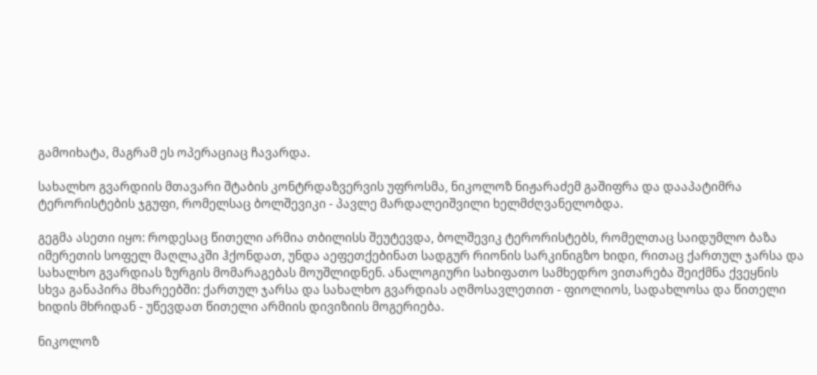გამოიხატა, მაგრამ ეს ოპერაციაც ჩავარდა.

სახალხო გვარდიის მთავარი შტაბის კონტრდაზვერვის უფროსმა, ნიკოლოზ ნიჟარაძემ გაშიფრა და დააპატიმრა ტერორისტების ჯგუფი, რომელსაც ბოლშევიკი - პავლე მარდალეიშვილი ხელმძღვანელობდა.

გეგმა ასეთი იყო: როდესაც წითელი არმია თბილისს შეუტევდა, ბოლშევიკ ტერორისტებს, რომელთაც საიდუმლო ბაზა იმერეთის სოფელ მაღლაკში ჰქონდათ, უნდა აეფეთქებინათ სადგურ რიონის სარკინიგზო ხიდი, რითაც ქართულ ჯარსა და სახალხო გვარდიას ზურგის მომარაგებას მოუშლიდნენ. ანალოგიური სახიფათო სამხედრო ვითარება შეიქმნა ქვეყნის სხვა განაპირა მხარეებში: ქართულ ჯარსა და სახალხო გვარდიას აღმოსავლეთით - ფიოლიოს, სადახლოსა და წითელი ხიდის მხრიდან - უწევდათ წითელი არმიის დივიზიის მოგერიება.

ნიკოლოზ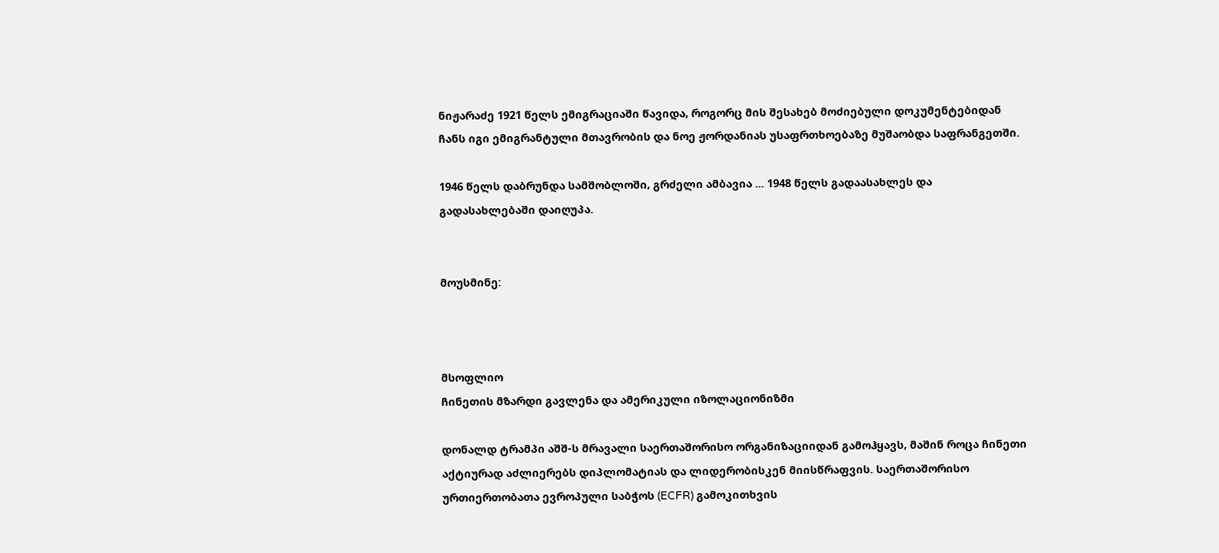ნიჟარაძე 1921 წელს ემიგრაციაში წავიდა, როგორც მის შესახებ მოძიებული დოკუმენტებიდან ჩანს იგი ემიგრანტული მთავრობის და ნოე ჟორდანიას უსაფრთხოებაზე მუშაობდა საფრანგეთში.

1946 წელს დაბრუნდა სამშობლოში, გრძელი ამბავია ... 1948 წელს გადაასახლეს და გადასახლებაში დაიღუპა.


მოუსმინე:



მსოფლიო
ჩინეთის მზარდი გავლენა და ამერიკული იზოლაციონიზმი

დონალდ ტრამპი აშშ-ს მრავალი საერთაშორისო ორგანიზაციიდან გამოჰყავს, მაშინ როცა ჩინეთი აქტიურად აძლიერებს დიპლომატიას და ლიდერობისკენ მიისწრაფვის. საერთაშორისო ურთიერთობათა ევროპული საბჭოს (ECFR) გამოკითხვის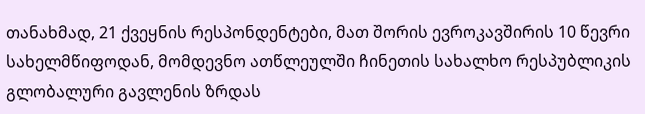თანახმად, 21 ქვეყნის რესპონდენტები, მათ შორის ევროკავშირის 10 წევრი სახელმწიფოდან, მომდევნო ათწლეულში ჩინეთის სახალხო რესპუბლიკის გლობალური გავლენის ზრდას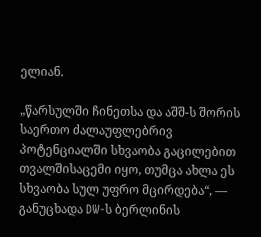ელიან.

„წარსულში ჩინეთსა და აშშ-ს შორის საერთო ძალაუფლებრივ პოტენციალში სხვაობა გაცილებით თვალშისაცემი იყო, თუმცა ახლა ეს სხვაობა სულ უფრო მცირდება“, — განუცხადა DW-ს ბერლინის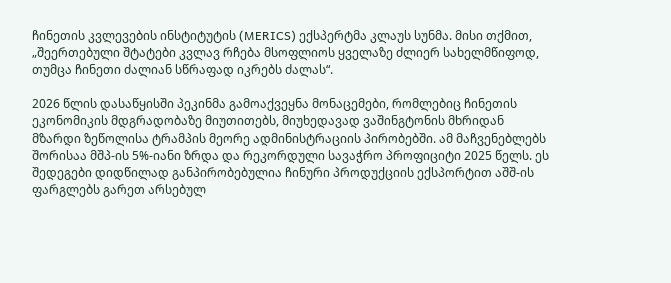ჩინეთის კვლევების ინსტიტუტის (MERICS) ექსპერტმა კლაუს სუნმა. მისი თქმით, „შეერთებული შტატები კვლავ რჩება მსოფლიოს ყველაზე ძლიერ სახელმწიფოდ, თუმცა ჩინეთი ძალიან სწრაფად იკრებს ძალას“.

2026 წლის დასაწყისში პეკინმა გამოაქვეყნა მონაცემები, რომლებიც ჩინეთის ეკონომიკის მდგრადობაზე მიუთითებს, მიუხედავად ვაშინგტონის მხრიდან მზარდი ზეწოლისა ტრამპის მეორე ადმინისტრაციის პირობებში. ამ მაჩვენებლებს შორისაა მშპ-ის 5%-იანი ზრდა და რეკორდული სავაჭრო პროფიციტი 2025 წელს. ეს შედეგები დიდწილად განპირობებულია ჩინური პროდუქციის ექსპორტით აშშ-ის ფარგლებს გარეთ არსებულ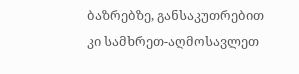ბაზრებზე, განსაკუთრებით კი სამხრეთ-აღმოსავლეთ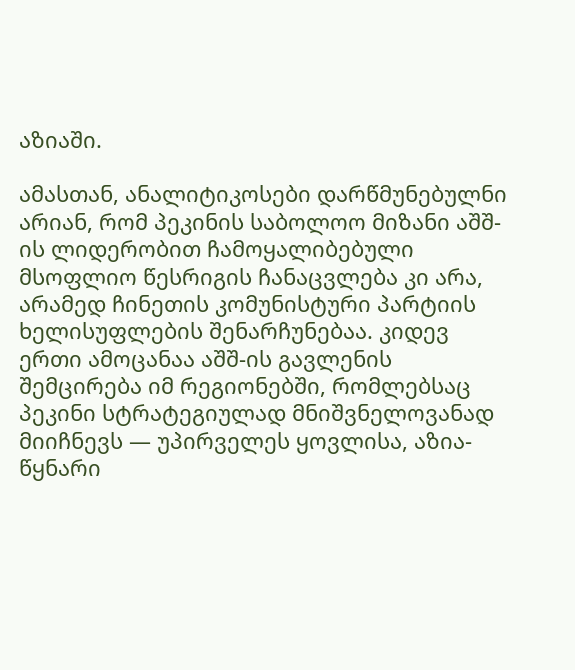აზიაში.

ამასთან, ანალიტიკოსები დარწმუნებულნი არიან, რომ პეკინის საბოლოო მიზანი აშშ-ის ლიდერობით ჩამოყალიბებული მსოფლიო წესრიგის ჩანაცვლება კი არა, არამედ ჩინეთის კომუნისტური პარტიის ხელისუფლების შენარჩუნებაა. კიდევ ერთი ამოცანაა აშშ-ის გავლენის შემცირება იმ რეგიონებში, რომლებსაც პეკინი სტრატეგიულად მნიშვნელოვანად მიიჩნევს — უპირველეს ყოვლისა, აზია-წყნარი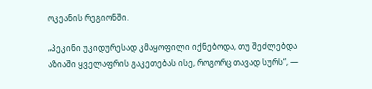ოკეანის რეგიონში.

„პეკინი უკიდურესად კმაყოფილი იქნებოდა, თუ შეძლებდა აზიაში ყველაფრის გაკეთებას ისე, როგორც თავად სურს“, —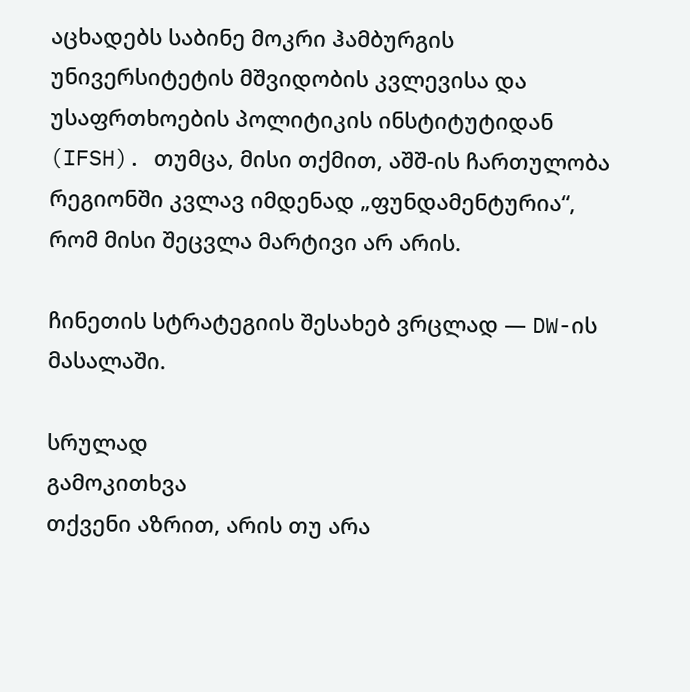აცხადებს საბინე მოკრი ჰამბურგის უნივერსიტეტის მშვიდობის კვლევისა და უსაფრთხოების პოლიტიკის ინსტიტუტიდან (IFSH). თუმცა, მისი თქმით, აშშ-ის ჩართულობა რეგიონში კვლავ იმდენად „ფუნდამენტურია“, რომ მისი შეცვლა მარტივი არ არის.

ჩინეთის სტრატეგიის შესახებ ვრცლად — DW-ის მასალაში.

სრულად
გამოკითხვა
თქვენი აზრით, არის თუ არა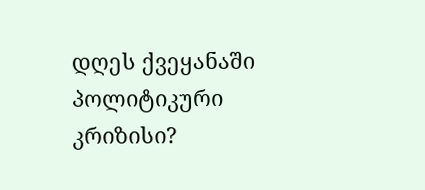დღეს ქვეყანაში პოლიტიკური კრიზისი?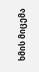ხმის მიცემა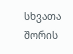სხვათა შორის